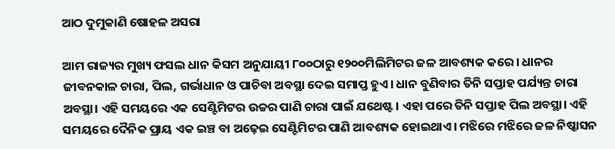ଆଠ ଦୁମୁକାଣି ଷୋହଳ ଅସରା

ଆମ ରାଜ୍ୟର ମୁଖ୍ୟ ଫସଲ ଧାନ କିସମ ଅନୁଯାୟୀ ୮୦୦ଠାରୁ ୧୨୦୦ମିଲିମିଟର ଜଳ ଆବଶ୍ୟକ କରେ। ଧାନର ଜୀବନକାଳ ଚାରା, ପିଲ, ଗର୍ଭାଧାନ ଓ ପାଚିବା ଅବସ୍ଥା ଦେଇ ସମାପ୍ତ ହୁଏ। ଧାନ ବୁଣିବାର ତିନି ସପ୍ତାହ ପର୍ଯ୍ୟନ୍ତ ଚାରା ଅବସ୍ଥା। ଏହି ସମୟରେ ଏକ ସେଣ୍ଟିମିଟର ଉଚ୍ଚର ପାଣି ଚାରା ପାଇଁ ଯଥେଷ୍ଟ। ଏହା ପରେ ତିନି ସପ୍ତାହ ପିଲ ଅବସ୍ଥା। ଏହି ସମୟରେ ଦୈନିକ ପ୍ରାୟ ଏକ ଇଞ୍ଚ ବା ଅଢ଼େଇ ସେଣ୍ଟିମିଟର ପାଣି ଆବଶ୍ୟକ ହୋଇଥାଏ। ମଝିରେ ମଝିରେ ଜଳ ନିଷ୍କାସନ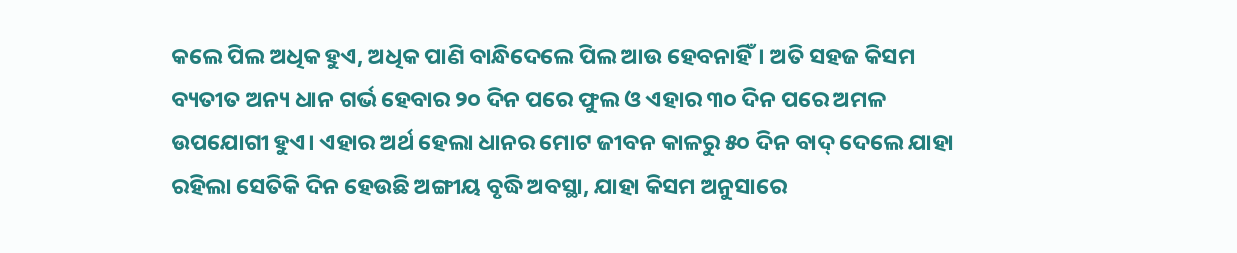କଲେ ପିଲ ଅଧିକ ହୁଏ, ଅଧିକ ପାଣି ବାନ୍ଧିଦେଲେ ପିଲ ଆଉ ହେବନାହିଁ। ଅତି ସହଜ କିସମ ବ୍ୟତୀତ ଅନ୍ୟ ଧାନ ଗର୍ଭ ହେବାର ୨୦ ଦିନ ପରେ ଫୁଲ ଓ ଏହାର ୩୦ ଦିନ ପରେ ଅମଳ ଉପଯୋଗୀ ହୁଏ। ଏହାର ଅର୍ଥ ହେଲା ଧାନର ମୋଟ ଜୀବନ କାଳରୁ ୫୦ ଦିନ ବାଦ୍‌ ଦେଲେ ଯାହା ରହିଲା ସେତିକି ଦିନ ହେଉଛି ଅଙ୍ଗୀୟ ବୃଦ୍ଧି ଅବସ୍ଥା, ଯାହା କିସମ ଅନୁସାରେ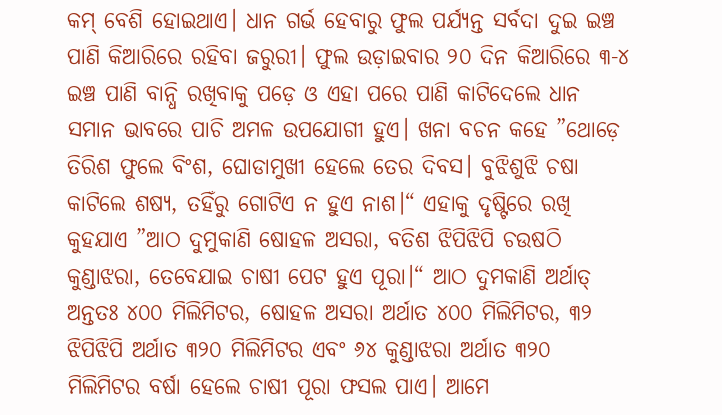କମ୍‌ ବେଶି ହୋଇଥାଏ। ଧାନ ଗର୍ଭ ହେବାରୁ ଫୁଲ ପର୍ଯ୍ୟନ୍ତ ସର୍ବଦା ଦୁଇ ଇଞ୍ଚ ପାଣି କିଆରିରେ ରହିବା ଜରୁରୀ। ଫୁଲ ଉଡ଼ାଇବାର ୨୦ ଦିନ କିଆରିରେ ୩-୪ ଇଞ୍ଚ ପାଣି ବାନ୍ଧି ରଖିବାକୁ ପଡ଼େ ଓ ଏହା ପରେ ପାଣି କାଟିଦେଲେ ଧାନ ସମାନ ଭାବରେ ପାଚି ଅମଳ ଉପଯୋଗୀ ହୁଏ। ଖନା ବଚନ କହେ ”ଥୋଡ଼େ ତିରିଶ ଫୁଲେ ବିଂଶ, ଘୋଡାମୁଖୀ ହେଲେ ତେର ଦିବସ। ବୁଝିଶୁଝି ଚଷା କାଟିଲେ ଶଷ୍ୟ, ତହିଁରୁ ଗୋଟିଏ ନ ହୁଏ ନାଶ।“ ଏହାକୁ ଦୃଷ୍ଟିରେ ରଖି କୁହଯାଏ ”ଆଠ ଦୁମୁକାଣି ଷୋହଳ ଅସରା, ବତିଶ ଝିପିଝିପି ଚଉଷଠି କୁଣ୍ଡାଝରା, ତେବେଯାଇ ଚାଷୀ ପେଟ ହୁଏ ପୂରା।“ ଆଠ ଦୁମକାଣି ଅର୍ଥାତ୍‌ ଅନ୍ତତଃ ୪୦୦ ମିଲିମିଟର, ଷୋହଳ ଅସରା ଅର୍ଥାତ ୪୦୦ ମିଲିମିଟର, ୩୨ ଝିପିଝିପି ଅର୍ଥାତ ୩୨୦ ମିଲିମିଟର ଏବଂ ୬୪ କୁଣ୍ଡାଝରା ଅର୍ଥାତ ୩୨୦ ମିଲିମିଟର ବର୍ଷା ହେଲେ ଚାଷୀ ପୂରା ଫସଲ ପାଏ। ଆମେ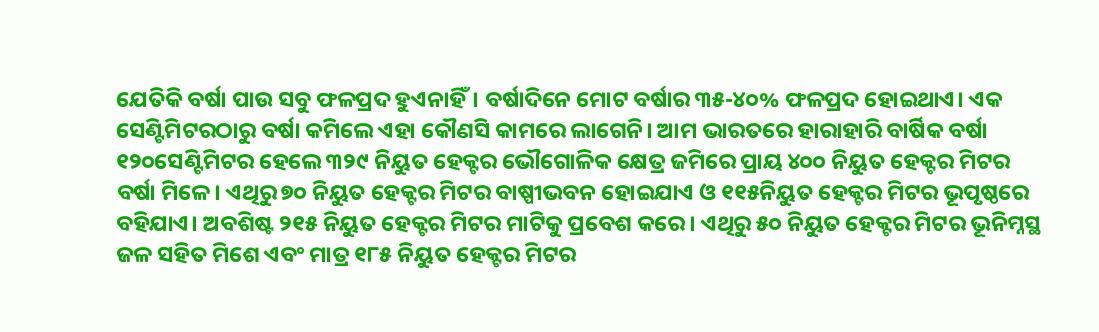ଯେତିକି ବର୍ଷା ପାଉ ସବୁ ଫଳପ୍ରଦ ହୁଏନାହିଁ। ବର୍ଷାଦିନେ ମୋଟ ବର୍ଷାର ୩୫-୪୦% ଫଳପ୍ରଦ ହୋଇଥାଏ। ଏକ ସେଣ୍ଟିମିଟରଠାରୁ ବର୍ଷା କମିଲେ ଏହା କୌଣସି କାମରେ ଲାଗେନି। ଆମ ଭାରତରେ ହାରାହାରି ବାର୍ଷିକ ବର୍ଷା ୧୨୦ସେଣ୍ଟିମିଟର ହେଲେ ୩୨୯ ନିୟୁତ ହେକ୍ଟର ଭୌଗୋଳିକ କ୍ଷେତ୍ର ଜମିରେ ପ୍ରାୟ ୪୦୦ ନିୟୁତ ହେକ୍ଟର ମିଟର ବର୍ଷା ମିଳେ। ଏଥିରୁ ୭୦ ନିୟୁତ ହେକ୍ଟର ମିଟର ବାଷ୍ପୀଭବନ ହୋଇଯାଏ ଓ ୧୧୫ନିୟୁତ ହେକ୍ଟର ମିଟର ଭୂପୃଷ୍ଠରେ ବହିଯାଏ। ଅବଶିଷ୍ଟ ୨୧୫ ନିୟୁତ ହେକ୍ଟର ମିଟର ମାଟିକୁ ପ୍ରବେଶ କରେ। ଏଥିରୁ ୫୦ ନିୟୁତ ହେକ୍ଟର ମିଟର ଭୂନିମ୍ନସ୍ଥ ଜଳ ସହିତ ମିଶେ ଏବଂ ମାତ୍ର ୧୮୫ ନିୟୁତ ହେକ୍ଟର ମିଟର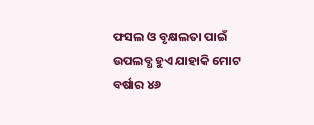ଫସଲ ଓ ବୃକ୍ଷଲତା ପାଇଁ ଉପଲବ୍ଧ ହୁଏ ଯାହାକି ମୋଟ ବର୍ଷାର ୪୬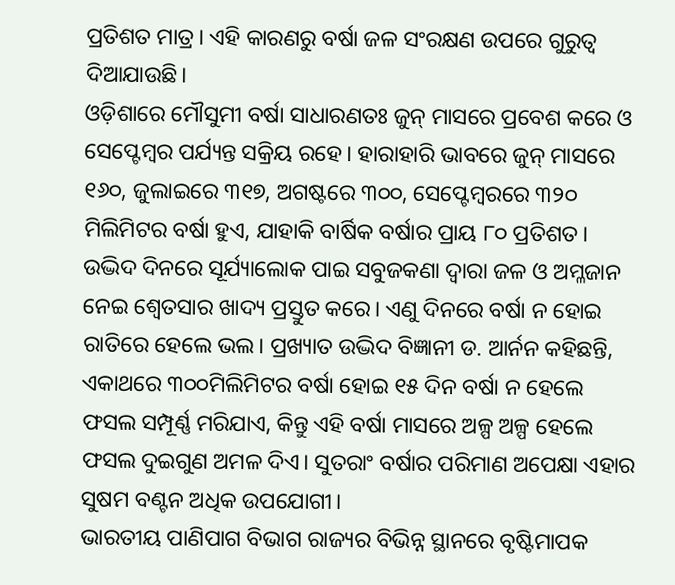ପ୍ରତିଶତ ମାତ୍ର। ଏହି କାରଣରୁ ବର୍ଷା ଜଳ ସଂରକ୍ଷଣ ଉପରେ ଗୁରୁତ୍ୱ ଦିଆଯାଉଛି।
ଓଡ଼ିଶାରେ ମୌସୁମୀ ବର୍ଷା ସାଧାରଣତଃ ଜୁନ୍‌ ମାସରେ ପ୍ରବେଶ କରେ ଓ ସେପ୍ଟେମ୍ବର ପର୍ଯ୍ୟନ୍ତ ସକ୍ରିୟ ରହେ। ହାରାହାରି ଭାବରେ ଜୁନ୍‌ ମାସରେ ୧୬୦, ଜୁଲାଇରେ ୩୧୭, ଅଗଷ୍ଟରେ ୩୦୦, ସେପ୍ଟେମ୍ବରରେ ୩୨୦ ମିଲିମିଟର ବର୍ଷା ହୁଏ, ଯାହାକି ବାର୍ଷିକ ବର୍ଷାର ପ୍ରାୟ ୮୦ ପ୍ରତିଶତ। ଉଦ୍ଭିଦ ଦିନରେ ସୂର୍ଯ୍ୟାଲୋକ ପାଇ ସବୁଜକଣା ଦ୍ୱାରା ଜଳ ଓ ଅମ୍ଳଜାନ ନେଇ ଶ୍ୱେତସାର ଖାଦ୍ୟ ପ୍ରସ୍ତୁତ କରେ। ଏଣୁ ଦିନରେ ବର୍ଷା ନ ହୋଇ ରାତିରେ ହେଲେ ଭଲ। ପ୍ରଖ୍ୟାତ ଉଦ୍ଭିଦ ବିଜ୍ଞାନୀ ଡ. ଆର୍ନନ କହିଛନ୍ତି, ଏକାଥରେ ୩୦୦ମିଲିମିଟର ବର୍ଷା ହୋଇ ୧୫ ଦିନ ବର୍ଷା ନ ହେଲେ ଫସଲ ସମ୍ପୂର୍ଣ୍ଣ ମରିଯାଏ, କିନ୍ତୁ ଏହି ବର୍ଷା ମାସରେ ଅଳ୍ପ ଅଳ୍ପ ହେଲେ ଫସଲ ଦୁଇଗୁଣ ଅମଳ ଦିଏ। ସୁତରାଂ ବର୍ଷାର ପରିମାଣ ଅପେକ୍ଷା ଏହାର ସୁଷମ ବଣ୍ଟନ ଅଧିକ ଉପଯୋଗୀ।
ଭାରତୀୟ ପାଣିପାଗ ବିଭାଗ ରାଜ୍ୟର ବିଭିନ୍ନ ସ୍ଥାନରେ ବୃଷ୍ଟିମାପକ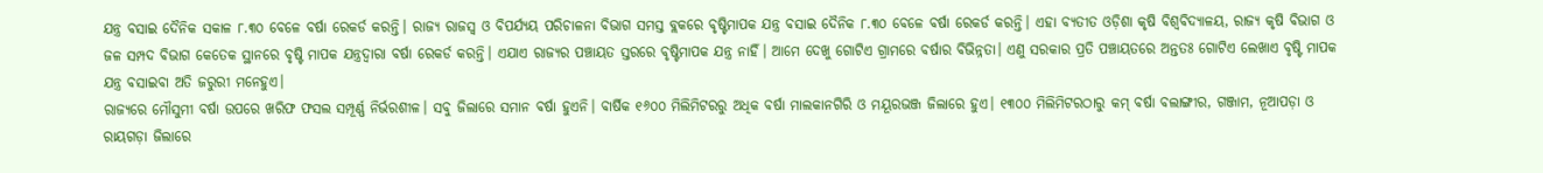ଯନ୍ତ୍ର ବସାଇ ଦୈନିକ ସକାଳ ୮.୩୦ ବେଳେ ବର୍ଷା ରେକର୍ଡ କରନ୍ତି। ରାଜ୍ୟ ରାଜସ୍ବ ଓ ବିପର୍ଯ୍ୟୟ ପରିଚାଳନା ବିଭାଗ ସମସ୍ତ ବ୍ଲକରେ ବୃଷ୍ଟିମାପକ ଯନ୍ତ୍ର ବସାଇ ଦୈନିକ ୮.୩୦ ବେଳେ ବର୍ଷା ରେକର୍ଡ କରନ୍ତି। ଏହା ବ୍ୟତୀତ ଓଡ଼ିଶା କୃଷି ବିଶ୍ୱବିଦ୍ୟାଳୟ, ରାଜ୍ୟ କୃଷି ବିଭାଗ ଓ ଜଳ ସମ୍ପଦ ବିଭାଗ କେତେକ ସ୍ଥାନରେ ବୃଷ୍ଟି ମାପକ ଯନ୍ତ୍ରଦ୍ୱାରା ବର୍ଷା ରେକର୍ଡ କରନ୍ତି। ଏଯାଏ ରାଜ୍ୟର ପଞ୍ଚାୟତ ସ୍ତରରେ ବୃଷ୍ଟିମାପକ ଯନ୍ତ୍ର ନାହିଁ। ଆମେ ଦେଖୁ ଗୋଟିଏ ଗ୍ରାମରେ ବର୍ଷାର ବିଭିନ୍ନତା। ଏଣୁ ସରକାର ପ୍ରତି ପଞ୍ଚାୟତରେ ଅନ୍ତତଃ ଗୋଟିଏ ଲେଖାଏ ବୃଷ୍ଟି ମାପକ ଯନ୍ତ୍ର ବସାଇବା ଅତି ଜରୁରୀ ମନେହୁଏ।
ରାଜ୍ୟରେ ମୌସୁମୀ ବର୍ଷା ଉପରେ ଖରିଫ ଫସଲ ସମ୍ପୂର୍ଣ୍ଣ ନିର୍ଭରଶୀଳ। ସବୁ ଜିଲାରେ ସମାନ ବର୍ଷା ହୁଏନି। ବାର୍ଷିକ ୧୬୦୦ ମିଲିମିଟରରୁ ଅଧିକ ବର୍ଷା ମାଲକାନଗିରି ଓ ମୟୂରଭଞ୍ଜ ଜିଲାରେ ହୁଏ। ୧୩୦୦ ମିଲିମିଟରଠାରୁ କମ୍‌ ବର୍ଷା ବଲାଙ୍ଗୀର, ଗଞ୍ଜାମ, ନୂଆପଡ଼ା ଓ ରାୟଗଡ଼ା ଜିଲାରେ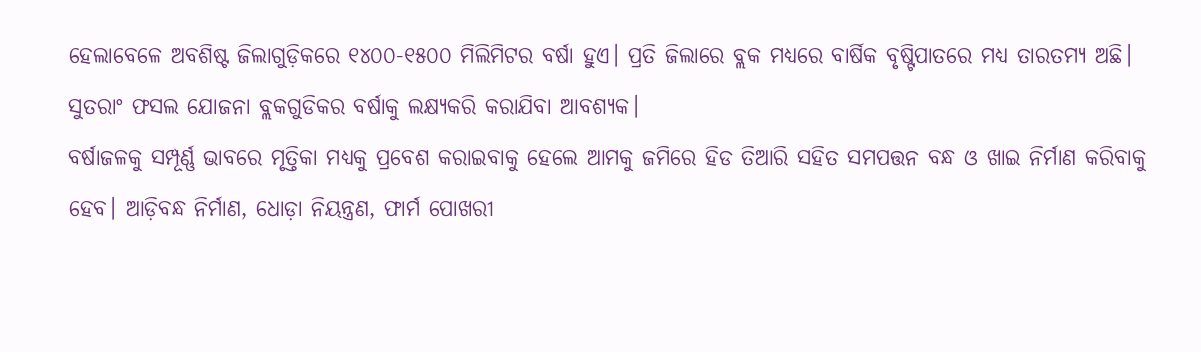ହେଲାବେଳେ ଅବଶିଷ୍ଟ ଜିଲାଗୁଡ଼ିକରେ ୧୪୦୦-୧୫୦୦ ମିଲିମିଟର ବର୍ଷା ହୁଏ। ପ୍ରତି ଜିଲାରେ ବ୍ଲକ ମଧ୍ୟରେ ବାର୍ଷିକ ବୃଷ୍ଟିପାତରେ ମଧ୍ୟ ତାରତମ୍ୟ ଅଛି। ସୁତରାଂ ଫସଲ ଯୋଜନା ବ୍ଲକଗୁଡିକର ବର୍ଷାକୁ ଲକ୍ଷ୍ୟକରି କରାଯିବା ଆବଶ୍ୟକ।
ବର୍ଷାଜଳକୁ ସମ୍ପୂର୍ଣ୍ଣ ଭାବରେ ମୃତ୍ତିକା ମଧ୍ୟକୁ ପ୍ରବେଶ କରାଇବାକୁ ହେଲେ ଆମକୁ ଜମିରେ ହିଡ ତିଆରି ସହିତ ସମପତ୍ତନ ବନ୍ଧ ଓ ଖାଇ ନିର୍ମାଣ କରିବାକୁ ହେବ। ଆଡ଼ିବନ୍ଧ ନିର୍ମାଣ, ଧୋଡ଼ା ନିୟନ୍ତ୍ରଣ, ଫାର୍ମ ପୋଖରୀ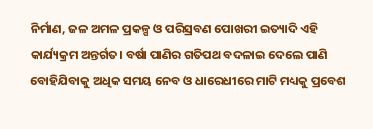ନିର୍ମାଣ, ଜଳ ଅମଳ ପ୍ରକଳ୍ପ ଓ ପରିସ୍ରବଣ ପୋଖରୀ ଇତ୍ୟାଦି ଏହି କାର୍ଯ୍ୟକ୍ରମ ଅନ୍ତର୍ଗତ। ବର୍ଷା ପାଣିର ଗତିପଥ ବଦଳାଇ ଦେଲେ ପାଣି ବୋହିଯିବାକୁ ଅଧିକ ସମୟ ନେବ ଓ ଧାରେଧୀରେ ମାଟି ମଧ୍ୟକୁ ପ୍ରବେଶ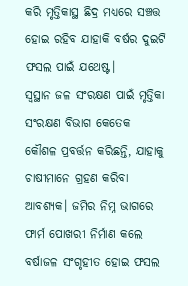କରି ମୃତ୍ତିକାସ୍ଥ ଛିଦ୍ର ମଧ୍ୟରେ ସଞ୍ଚତ୍ତ ହୋଇ ରହିବ ଯାହାକି ବର୍ଷର ଦୁଇଟି ଫସଲ ପାଇଁ ଯଥେଷ୍ଟ।
ସ୍ବସ୍ଥାନ ଜଳ ସଂରକ୍ଷଣ ପାଇଁ ମୃତ୍ତିକା ସଂରକ୍ଷଣ ବିଭାଗ କେତେକ କୌଶଳ ପ୍ରବର୍ତ୍ତନ କରିଛନ୍ତି, ଯାହାକୁ ଚାଷୀମାନେ ଗ୍ରହଣ କରିବା ଆବଶ୍ୟକ। ଜମିର ନିମ୍ନ ଭାଗରେ ଫାର୍ମ ପୋଖରୀ ନିର୍ମାଣ କଲେ ବର୍ଷାଜଳ ସଂଗୃହୀତ ହୋଇ ଫସଲ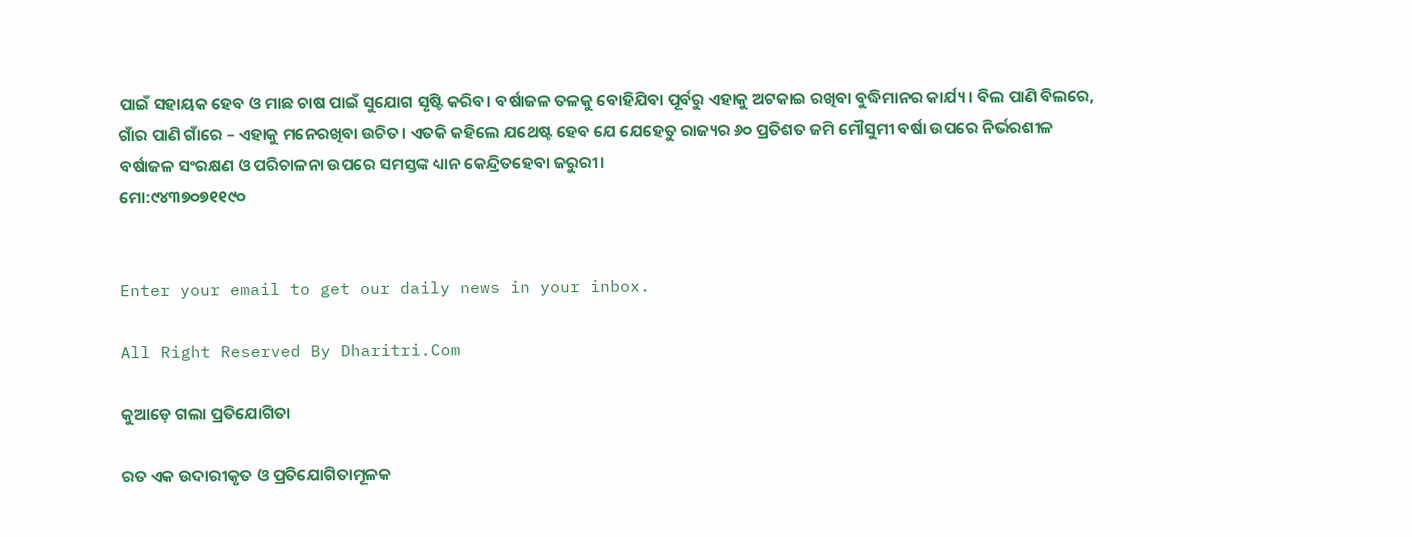ପାଇଁ ସହାୟକ ହେବ ଓ ମାଛ ଚାଷ ପାଇଁ ସୁଯୋଗ ସୃଷ୍ଟି କରିବ। ବର୍ଷାଜଳ ତଳକୁ ବୋହିଯିବା ପୂର୍ବରୁ ଏହାକୁ ଅଟକାଇ ରଖିବା ବୁଦ୍ଧିମାନର କାର୍ଯ୍ୟ। ବିଲ ପାଣି ବିଲରେ, ଗାଁର ପାଣି ଗାଁରେ – ଏହାକୁ ମନେରଖିବା ଉଚିତ। ଏତକି କହିଲେ ଯଥେଷ୍ଟ ହେବ ଯେ ଯେହେତୁ ରାଜ୍ୟର ୬୦ ପ୍ରତିଶତ ଜମି ମୌସୁମୀ ବର୍ଷା ଉପରେ ନିର୍ଭରଶୀଳ ବର୍ଷାଜଳ ସଂରକ୍ଷଣ ଓ ପରିଚାଳନା ଉପରେ ସମସ୍ତଙ୍କ ଧ୍ୟାନ କେନ୍ଦ୍ରିତହେବା ଜରୁରୀ।
ମୋ:୯୪୩୭୦୭୧୧୯୦


Enter your email to get our daily news in your inbox.

All Right Reserved By Dharitri.Com

କୁଆଡ଼େ ଗଲା ପ୍ରତିଯୋଗିତା

ରତ ଏକ ଉଦାରୀକୃତ ଓ ପ୍ରତିଯୋଗିତାମୂଳକ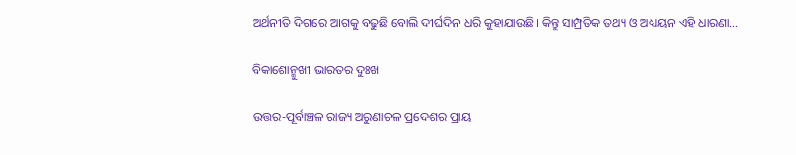ଅର୍ଥନୀତି ଦିଗରେ ଆଗକୁ ବଢୁଛି ବୋଲି ଦୀର୍ଘଦିନ ଧରି କୁହାଯାଉଛି। କିନ୍ତୁ ସାମ୍ପ୍ରତିକ ତଥ୍ୟ ଓ ଅଧ୍ୟୟନ ଏହି ଧାରଣା…

ବିକାଶୋନ୍ମୁଖୀ ଭାରତର ଦୁଃଖ

ଉତ୍ତର-ପୂର୍ବାଞ୍ଚଳ ରାଜ୍ୟ ଅରୁଣାଚଳ ପ୍ରଦେଶର ପ୍ରାୟ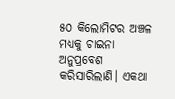୫୦ କିଲୋମିଟର ଅଞ୍ଚଳ ମଧ୍ୟକୁ ଚାଇନା ଅନୁପ୍ରବେଶ କରିସାରିଲାଣି। ଏକଥା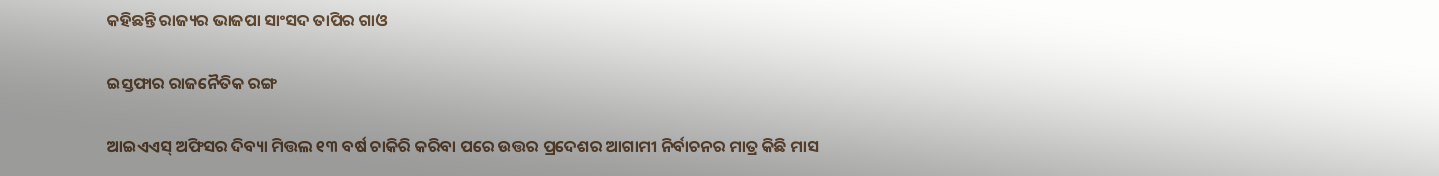କହିଛନ୍ତି ରାଜ୍ୟର ଭାଜପା ସାଂସଦ ତାପିର ଗାଓ

ଇସ୍ତଫାର ରାଜନୈତିକ ରଙ୍ଗ

ଆଇଏଏସ୍‌ ଅଫିସର ଦିବ୍ୟା ମିତ୍ତଲ ୧୩ ବର୍ଷ ଚାକିରି କରିବା ପରେ ଉତ୍ତର ପ୍ରଦେଶର ଆଗାମୀ ନିର୍ବାଚନର ମାତ୍ର କିଛି ମାସ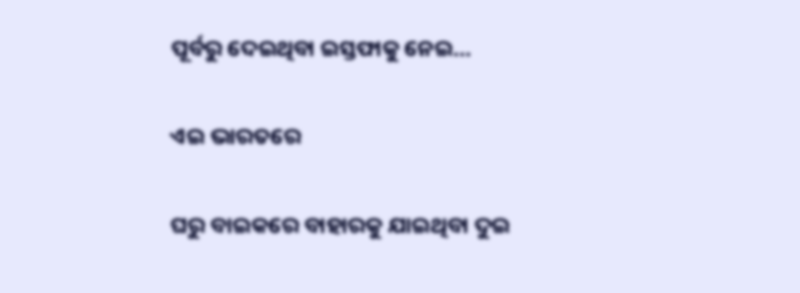ପୂର୍ବରୁ ଦେଇଥିବା ଇସ୍ତଫାକୁ ନେଇ…

ଏଇ ଭାରତରେ

ଘରୁ ବାଇକରେ ବାହାରକୁ ଯାଇଥିବା ଦୁଇ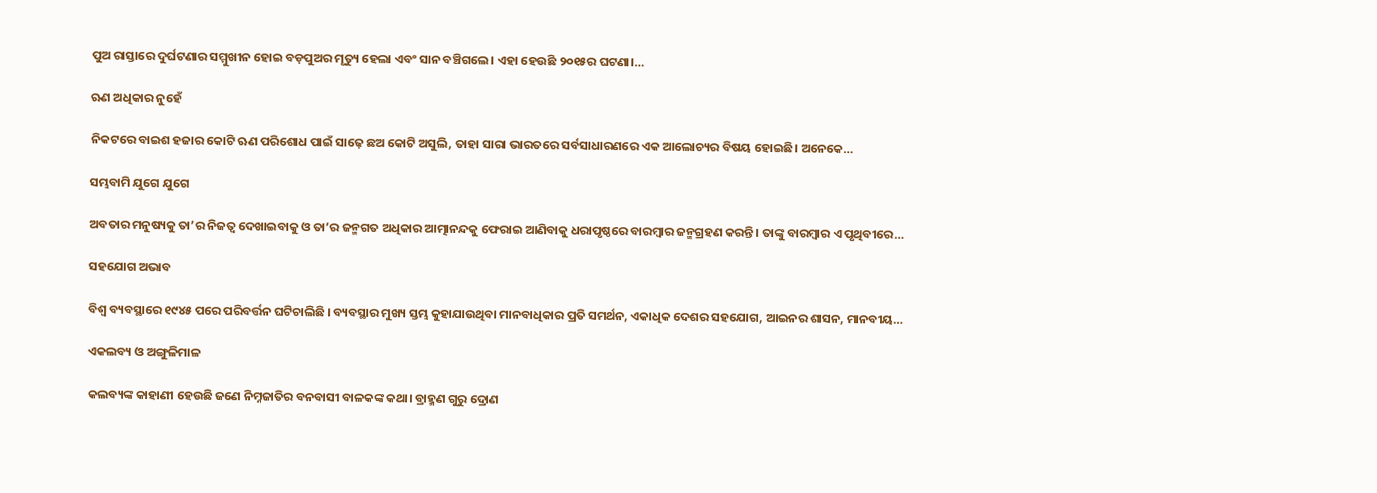ପୁଅ ରାସ୍ତାରେ ଦୁର୍ଘଟଣାର ସମ୍ମୁଖୀନ ହୋଇ ବଡ଼ପୁଅର ମୃତ୍ୟୁ ହେଲା ଏବଂ ସାନ ବଞ୍ଚିଗଲେ। ଏହା ହେଉଛି ୨୦୧୫ର ଘଟଣା।…

ଋଣ ଅଧିକାର ନୁହେଁ

ନିକଟରେ ବାଇଶ ହଜାର କୋଟି ଋଣ ପରିଶୋଧ ପାଇଁ ସାଢ଼େ ଛଅ କୋଟି ଅସୁଲି, ତାହା ସାରା ଭାରତରେ ସର୍ବସାଧାରଣରେ ଏକ ଆଲୋଚ୍ୟର ବିଷୟ ହୋଇଛି। ଅନେକେ…

ସମ୍ଭବାମି ଯୁଗେ ଯୁଗେ

ଅବତାର ମନୁଷ୍ୟକୁ ତା’ର ନିଜତ୍ୱ ଦେଖାଇବାକୁ ଓ ତା’ର ଜନ୍ମଗତ ଅଧିକାର ଆତ୍ମାନନ୍ଦକୁ ଫେରାଇ ଆଣିବାକୁ ଧରାପୃଷ୍ଠରେ ବାରମ୍ବାର ଜନ୍ମଗ୍ରହଣ କରନ୍ତି। ତାଙ୍କୁ ବାରମ୍ବାର ଏ ପୃଥିବୀରେ…

ସହଯୋଗ ଅଭାବ

ବିଶ୍ୱ ବ୍ୟବସ୍ଥାରେ ୧୯୪୫ ପରେ ପରିବର୍ତ୍ତନ ଘଟିଚାଲିଛି । ବ୍ୟବସ୍ଥାର ମୁଖ୍ୟ ସ୍ତମ୍ଭ କୁହାଯାଉଥିବା ମାନବାଧିକାର ପ୍ରତି ସମର୍ଥନ, ଏକାଧିକ ଦେଶର ସହଯୋଗ, ଆଇନର ଶାସନ, ମାନବୀୟ…

ଏକଲବ୍ୟ ଓ ଅଙ୍ଗୁଳିମାଳ

କଲବ୍ୟଙ୍କ କାହାଣୀ ହେଉଛି ଜଣେ ନିମ୍ନଜାତିର ବନବାସୀ ବାଳକଙ୍କ କଥା। ବ୍ରାହ୍ମଣ ଗୁରୁ ଦ୍ରୋଣ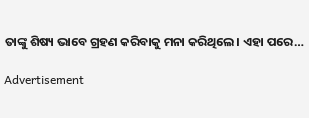ତାଙ୍କୁ ଶିଷ୍ୟ ଭାବେ ଗ୍ରହଣ କରିବାକୁ ମନା କରିଥିଲେ। ଏହା ପରେ…

Advertisement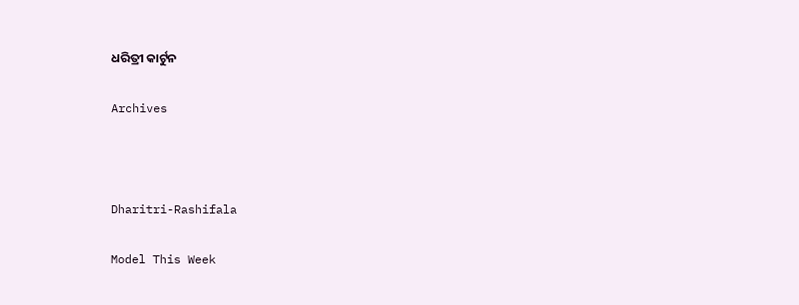ଧରିତ୍ରୀ କାର୍ଟୁନ

Archives



Dharitri-Rashifala

Model This Week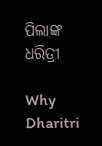ପିଲାଙ୍କ ଧରିତ୍ରୀ

Why Dharitri